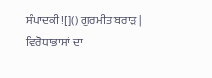ਸੰਪਾਦਕੀ ![]() ਗੁਰਮੀਤ ਬਰਾੜ |
ਵਿਰੋਧਾਭਾਸਾਂ ਦਾ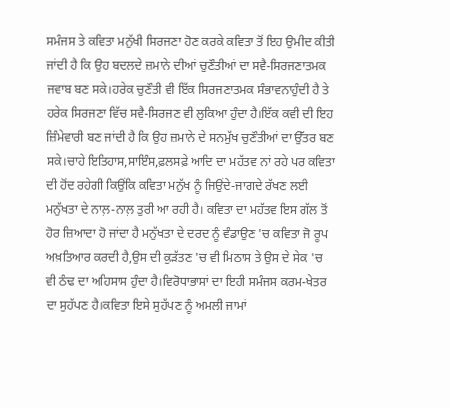ਸਮੰਜਸ ਤੇ ਕਵਿਤਾ ਮਨੁੱਖੀ ਸਿਰਜਣਾ ਹੋਣ ਕਰਕੇ ਕਵਿਤਾ ਤੋਂ ਇਹ ਉਮੀਦ ਕੀਤੀ ਜਾਂਦੀ ਹੈ ਕਿ ਉਹ ਬਦਲਦੇ ਜ਼ਮਾਨੇ ਦੀਆਂ ਚੁਣੌਤੀਆਂ ਦਾ ਸਵੈ-ਸਿਰਜਣਾਤਮਕ ਜਵਾਬ ਬਣ ਸਕੇ।ਹਰੇਕ ਚੁਣੌਤੀ ਵੀ ਇੱਕ ਸਿਰਜਣਾਤਮਕ ਸੰਭਾਵਨਾਹੁੰਦੀ ਹੈ ਤੇ ਹਰੇਕ ਸਿਰਜਣਾ ਵਿੱਚ ਸਵੈ-ਸਿਰਜਣ ਵੀ ਲੁਕਿਆ ਹੁੰਦਾ ਹੈ।ਇੱਕ ਕਵੀ ਦੀ ਇਹ ਜ਼ਿੰਮੇਵਾਰੀ ਬਣ ਜਾਂਦੀ ਹੈ ਕਿ ਉਹ ਜ਼ਮਾਨੇ ਦੇ ਸਨਮੁੱਖ ਚੁਣੌਤੀਆਂ ਦਾ ਉੱਤਰ ਬਣ ਸਕੇ।ਚਾਹੇ ਇਤਿਹਾਸ,ਸਾਇੰਸ,ਫ਼ਲਸਫ਼ੇ ਆਦਿ ਦਾ ਮਹੱਤਵ ਨਾਂ ਰਹੇ ਪਰ ਕਵਿਤਾ ਦੀ ਹੋਂਦ ਰਹੇਗੀ ਕਿਉਂਕਿ ਕਵਿਤਾ ਮਨੁੱਖ ਨੂੰ ਜਿਉਂਦੇ-ਜਾਗਦੇ ਰੱਖਣ ਲਈ ਮਨੁੱਖਤਾ ਦੇ ਨਾਲ਼-ਨਾਲ਼ ਤੁਰੀ ਆ ਰਹੀ ਹੈ। ਕਵਿਤਾ ਦਾ ਮਹੱਤਵ ਇਸ ਗੱਲ ਤੋਂ ਹੋਰ ਜ਼ਿਆਦਾ ਹੋ ਜਾਂਦਾ ਹੈ ਮਨੁੱਖਤਾ ਦੇ ਦਰਦ ਨੂੰ ਵੰਡਾਉਣ 'ਚ ਕਵਿਤਾ ਜੋ ਰੂਪ ਅਖ਼ਤਿਆਰ ਕਰਦੀ ਹੈ,ਉਸ ਦੀ ਕੁੜੱਤਣ 'ਚ ਵੀ ਮਿਠਾਸ ਤੇ ਉਸ ਦੇ ਸੇਕ 'ਚ ਵੀ ਠੰਢ ਦਾ ਅਹਿਸਾਸ ਹੁੰਦਾ ਹੈ।ਵਿਰੋਧਾਭਾਸਾਂ ਦਾ ਇਹੀ ਸਮੰਜਸ ਕਰਮ-ਖੇਤਰ ਦਾ ਸੁਹੱਪਣ ਹੈ।ਕਵਿਤਾ ਇਸੇ ਸੁਹੱਪਣ ਨੂੰ ਅਮਲੀ ਜਾਮਾਂ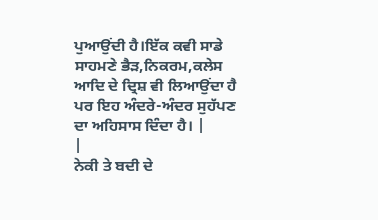ਪੁਆਉਂਦੀ ਹੈ।ਇੱਕ ਕਵੀ ਸਾਡੇ ਸਾਹਮਣੇ ਭੈੜ,ਨਿਕਰਮ,ਕਲੇਸ ਆਦਿ ਦੇ ਦ੍ਰਿਸ਼ ਵੀ ਲਿਆਉਂਦਾ ਹੈ ਪਰ ਇਹ ਅੰਦਰੇ-ਅੰਦਰ ਸੁਹੱਪਣ ਦਾ ਅਹਿਸਾਸ ਦਿੰਦਾ ਹੈ। |
|
ਨੇਕੀ ਤੇ ਬਦੀ ਦੇ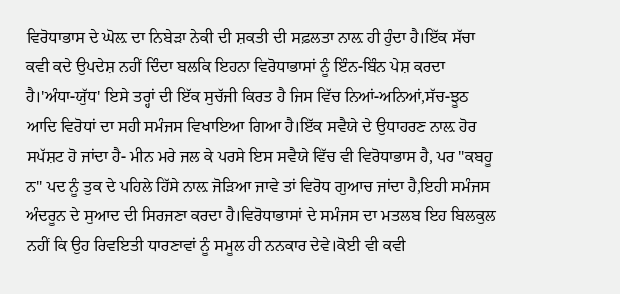ਵਿਰੋਧਾਭਾਸ ਦੇ ਘੋਲ਼ ਦਾ ਨਿਬੇੜਾ ਨੇਕੀ ਦੀ ਸ਼ਕਤੀ ਦੀ ਸਫ਼ਲਤਾ ਨਾਲ਼ ਹੀ ਹੁੰਦਾ ਹੈ।ਇੱਕ ਸੱਚਾ ਕਵੀ ਕਦੇ ਉਪਦੇਸ਼ ਨਹੀਂ ਦਿੰਦਾ ਬਲਕਿ ਇਹਨਾ ਵਿਰੋਧਾਭਾਸਾਂ ਨੂੰ ਇੰਨ-ਬਿੰਨ ਪੇਸ਼ ਕਰਦਾ ਹੈ।'ਅੰਧਾ-ਯੁੱਧ' ਇਸੇ ਤਰ੍ਹਾਂ ਦੀ ਇੱਕ ਸੁਚੱਜੀ ਕਿਰਤ ਹੈ ਜਿਸ ਵਿੱਚ ਨਿਆਂ-ਅਨਿਆਂ,ਸੱਚ-ਝੂਠ ਆਦਿ ਵਿਰੋਧਾਂ ਦਾ ਸਹੀ ਸਮੰਜਸ ਵਿਖਾਇਆ ਗਿਆ ਹੈ।ਇੱਕ ਸਵੈਯੇ ਦੇ ਉਧਾਹਰਣ ਨਾਲ਼ ਹੋਰ ਸਪੱਸ਼ਟ ਹੋ ਜਾਂਦਾ ਹੈ- ਮੀਨ ਮਰੇ ਜਲ ਕੇ ਪਰਸੇ ਇਸ ਸਵੈਯੇ ਵਿੱਚ ਵੀ ਵਿਰੋਧਾਭਾਸ ਹੈ, ਪਰ "ਕਬਹੂ ਨ" ਪਦ ਨੂੰ ਤੁਕ ਦੇ ਪਹਿਲੇ ਹਿੱਸੇ ਨਾਲ਼ ਜੋੜਿਆ ਜਾਵੇ ਤਾਂ ਵਿਰੋਧ ਗੁਆਚ ਜਾਂਦਾ ਹੈ,ਇਹੀ ਸਮੰਜਸ ਅੰਦਰੂਨ ਦੇ ਸੁਆਦ ਦੀ ਸਿਰਜਣਾ ਕਰਦਾ ਹੈ।ਵਿਰੋਧਾਭਾਸਾਂ ਦੇ ਸਮੰਜਸ ਦਾ ਮਤਲਬ ਇਹ ਬਿਲਕੁਲ ਨਹੀਂ ਕਿ ਉਹ ਰਿਵਇਤੀ ਧਾਰਣਾਵਾਂ ਨੂੰ ਸਮੂਲ ਹੀ ਨਨਕਾਰ ਦੇਵੇ।ਕੋਈ ਵੀ ਕਵੀ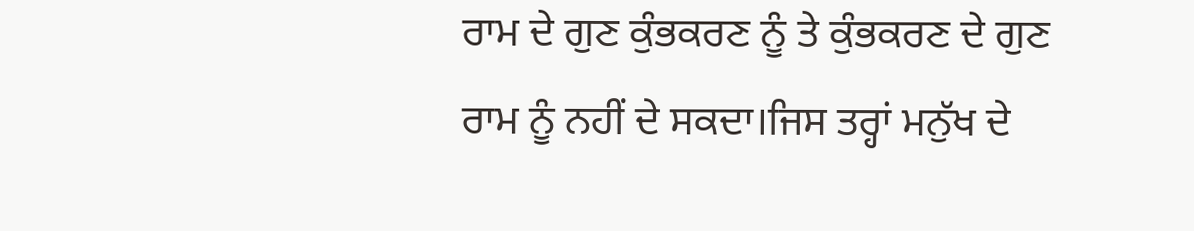ਰਾਮ ਦੇ ਗੁਣ ਕੁੰਭਕਰਣ ਨੂੰ ਤੇ ਕੁੰਭਕਰਣ ਦੇ ਗੁਣ ਰਾਮ ਨੂੰ ਨਹੀਂ ਦੇ ਸਕਦਾ।ਜਿਸ ਤਰ੍ਹਾਂ ਮਨੁੱਖ ਦੇ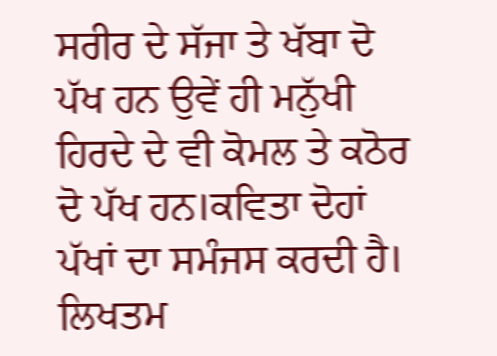ਸਰੀਰ ਦੇ ਸੱਜਾ ਤੇ ਖੱਬਾ ਦੋ ਪੱਖ ਹਨ ਉਵੇਂ ਹੀ ਮਨੁੱਖੀ ਹਿਰਦੇ ਦੇ ਵੀ ਕੋਮਲ ਤੇ ਕਠੋਰ ਦੋ ਪੱਖ ਹਨ।ਕਵਿਤਾ ਦੋਹਾਂ ਪੱਖਾਂ ਦਾ ਸਮੰਜਸ ਕਰਦੀ ਹੈ। ਲਿਖਤਮ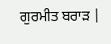ਗੁਰਮੀਤ ਬਰਾੜ |